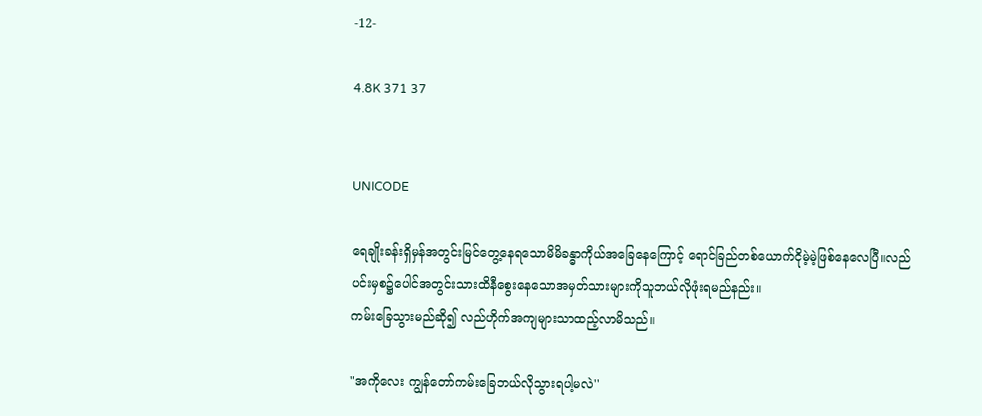-12-

4.8K 371 37


UNICODE

ရေချိုးခန်းရှိမှန်အတွင်းမြင်တွေ့နေရသောမိမိခန္ဓာကိုယ်အခြေနေကြောင့် ရောင်ခြည်တစ်ယောက်ငိုမဲ့မဲ့ဖြစ်နေလေပြီ။လည်ပင်းမှစ၌ပေါင်အတွင်းသားထိနီစွေးနေသောအမှတ်သားများကိုသူဘယ်လိုဖုံးရမည်နည်း။
ကမ်းခြေသွားမည်ဆို၍ လည်ဟိုက်အကျများသာထည့်လာမိသည်။

"အကိုလေး ကျွန်တော်ကမ်းခြေဘယ်လိုသွားရပါ့မလဲ''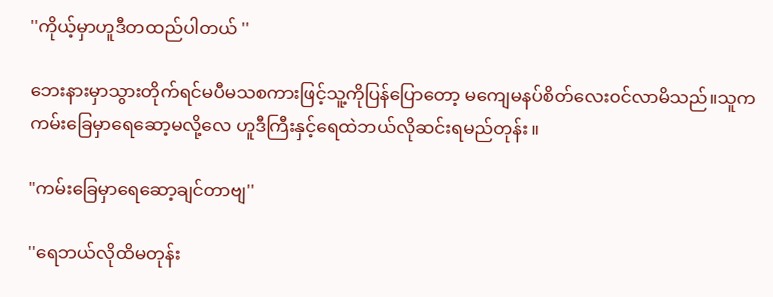''ကိုယ့်မှာဟူဒီတထည်ပါတယ် ''

ဘေးနားမှာသွားတိုက်ရင်မပီမသစကားဖြင့်သူ့ကိုပြန်ပြောတော့ ‌မကျေမနပ်စိတ်လေး၀င်လာမိသည်။သူက ကမ်းခြေမှာရေဆော့မလို့လေ ဟူဒီကြီးနှင့်ရေထဲဘယ်လိုဆင်းရမည်တုန်း။

"ကမ်းခြေမှာရေဆော့ချင်တာဗျ''

''ရေဘယ်လိုထိမတုန်း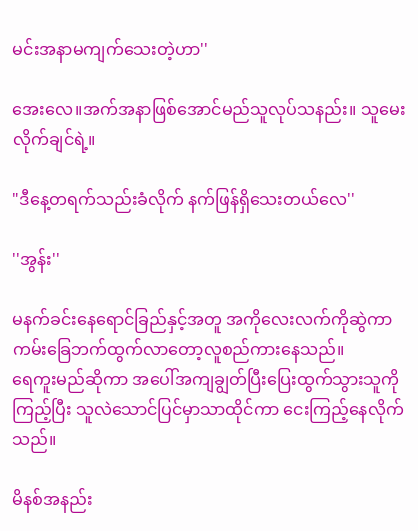မင်းအနာမကျက်သေးတဲ့ဟာ''

အေးလေ။အက်အနာဖြစ်အောင်မည်သူလုပ်သနည်း။ သူမေးလိုက်ချင်ရဲ့။

"ဒီနေ့တရက်သည်းခံလိုက် နက်ဖြန်ရှိသေးတယ်လေ''

''အွန်း''

မနက်ခင်းနေရောင်ခြည်နှင့်အတူ အကိုလေးလက်ကိုဆွဲကာ ကမ်းခြေဘက်ထွက်လာတော့လူစည်ကားနေသည်။
ရေကူးမည်ဆိုကာ အပေါ်အကျချွတ်ပြီးပြေးထွက်သွားသူကိုကြည့်ပြီး သူလဲသောင်ပြင်မှာသာထိုင်ကာ ငေးကြည့်နေလိုက်သည်။

မိနစ်အနည်း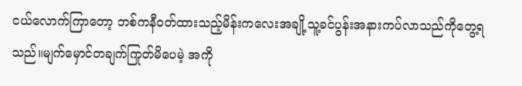ငယ်လောက်ကြာတော့ ဘစ်ကနီ၀တ်ထားသည့်မိန်းကလေးအချို့သူ့ခင်ပွန်းအနားကပ်လာသည်ကိုတွေ့ရသည်။မျက်မှောင်တချက်ကြုတ်မိပေမဲ့ အကို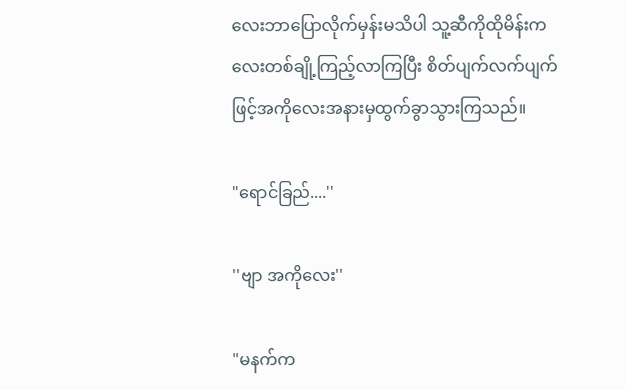လေးဘာပြောလိုက်မှန်းမသိပါ သူ့ဆီကိုထိုမိန်းကလေးတစ်ချို့ကြည့်လာကြပြီး စိတ်ပျက်လက်ပျက်ဖြင့်အကိုလေးအနားမှထွက်ခွာသွားကြသည်။

"ရောင်ခြည်....''

''ဗျာ အကိုလေး''

"မနက်က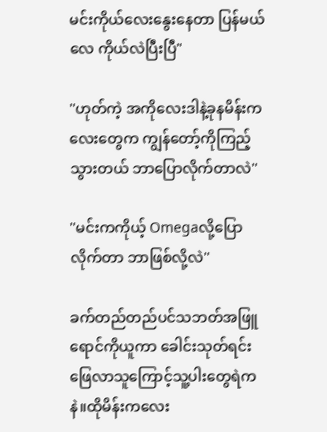မင်းကိုယ်လေးနွေးနေတာ ပြန်မယ်လေ ကိုယ်လဲပြီးပြီ"

''ဟုတ်ကဲ့ အကိုလေးဒါနဲ့ခုနမိန်းကလေးတွေက ကျွန်တော့်ကိုကြည့်သွားတယ် ဘာပြောလိုက်တာလဲ''

''မင်းကကိုယ့် Omegaလို့ပြောလိုက်တာ ဘာဖြစ်လို့လဲ''

ခက်တည်တည်ပင်သဘတ်အဖြူရောင်ကိုယူကာ ခေါင်းသုတ်ရင်းဖြေလာသူကြောင့်သူ့ပါးတွေရဲကနဲ။ထိုမိန်းကလေး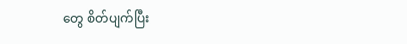တွေ စိတ်ပျက်ပြီး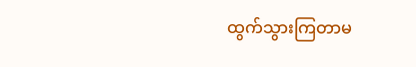ထွက်သွားကြတာမ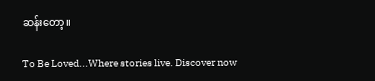ဆန်းတော့။

To Be Loved...Where stories live. Discover now